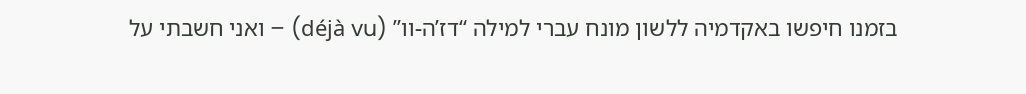בזמנו חיפשו באקדמיה ללשון מונח עברי למילה “דז’ה-וו” (déjà vu) – ואני חשבתי על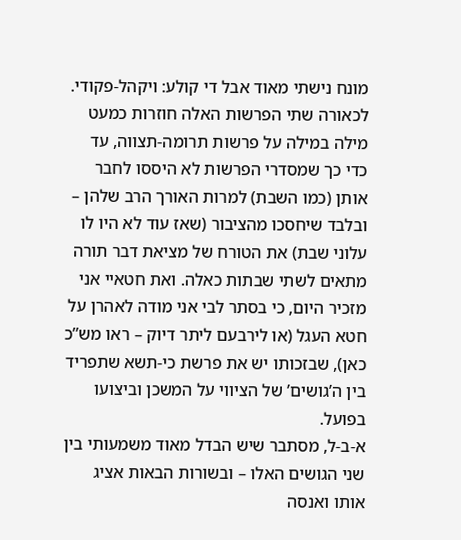מונח נישתי מאוד אבל די קולע: ויקהל-פקודי. לכאורה שתי הפרשות האלה חוזרות כמעט מילה במילה על פרשות תרומה-תצווה, עד כדי כך שמסדרי הפרשות לא היססו לחבר אותן (כמו השבת) למרות האורך הרב שלהן – ובלבד שיחסכו מהציבור (שאז עוד לא היו לו עלוני שבת) את הטורח של מציאת דבר תורה מתאים לשתי שבתות כאלה. ואת חטאיי אני מזכיר היום, כי בסתר לבי אני מודה לאהרן על חטא העגל (או לירבעם ליתר דיוק – ראו מש”כ כאן), שבזכותו יש את פרשת כי-תשא שתפריד בין ה’גושים’ של הציווי על המשכן וביצועו בפועל.
א-ב-ל, מסתבר שיש הבדל מאוד משמעותי בין שני הגושים האלו – ובשורות הבאות אציג אותו ואנסה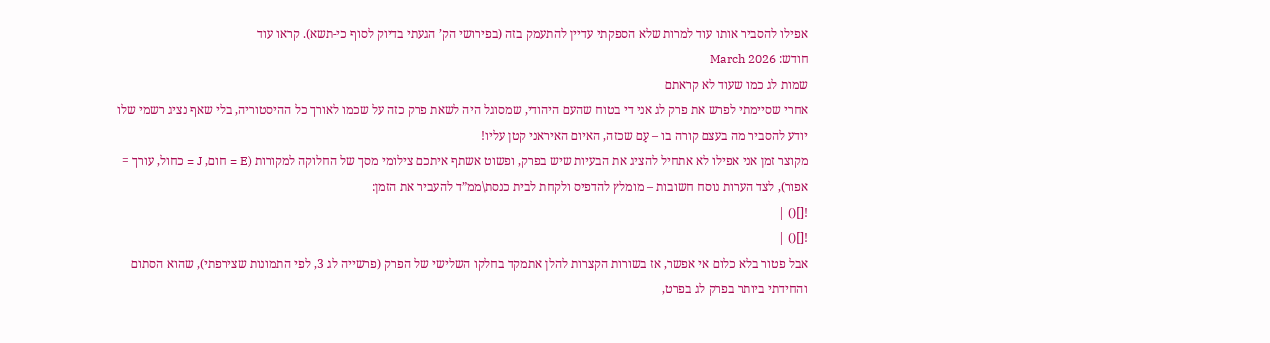אפילו להסביר אותו עוד למרות שלא הספקתי עדיין להתעמק בזה (בפירושי הק’ הגעתי בדיוק לסוף כי-תשא). קראו עוד
חודש: March 2026
שמות לג כמו שעוד לא קראתם
אחרי שסיימתי לפרש את פרק לג אני די בטוח שהעם היהודי, שמסוגל היה לשאת פרק כזה על שכמו לאורך כל ההיסטוריה, בלי שאף נציג רשמי שלו יודע להסביר מה בעצם קורה בו – עַם שכזה, האיום האיראני קטן עליו!
מקוצר זמן אני אפילו לא אתחיל להציג את הבעיות שיש בפרק, ופשוט אשתף איתכם צילומי מסך של החלוקה למקורות (E = חום, J = כחול, עורך = אפור), לצד הערות נוסח חשובות – מומלץ להדפיס ולקחת לבית כנסת\ממ”ד להעביר את הזמן:
![]() |
![]() |
אבל פטור בלא כלום אי אפשר, אז בשורות הקצרות להלן אתמקד בחלקו השלישי של הפרק (פרשייה לג 3, לפי התמונות שצירפתי), שהוא הסתום והחידתי ביותר בפרק לג בפרט,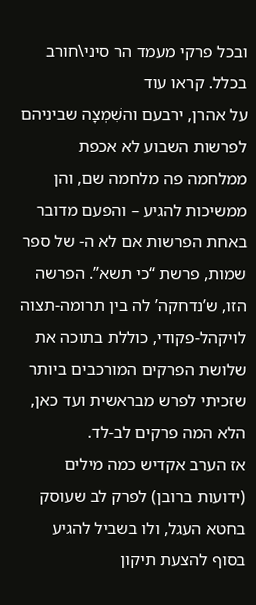ובכל פרקי מעמד הר סיני\חורב בכלל. קראו עוד
על אהרן, ירבעם והשִׁמְצָה שביניהם
לפרשות השבוע לא אכפת ממלחמה פה מלחמה שם, והן ממשיכות להגיע – והפעם מדובר באחת הפרשות אם לא ה- של ספר שמות, פרשת “כי תשא”. הפרשה הזו, ש’נדחקה’ לה בין תרומה-תצוה לויקהל-פקודי, כוללת בתוכה את שלושת הפרקים המורכבים ביותר שזכיתי לפרש מבראשית ועד כאן, הלא המה פרקים לב-לד.
אז הערב אקדיש כמה מילים (ידועות ברובן) לפרק לב שעוסק בחטא העגל, ולו בשביל להגיע בסוף להצעת תיקון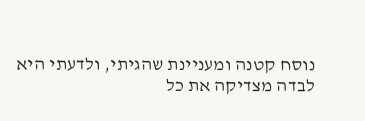נוסח קטנה ומעניינת שהגיתי, ולדעתי היא לבדה מצדיקה את כל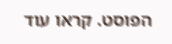הפוסט. קראו עוד